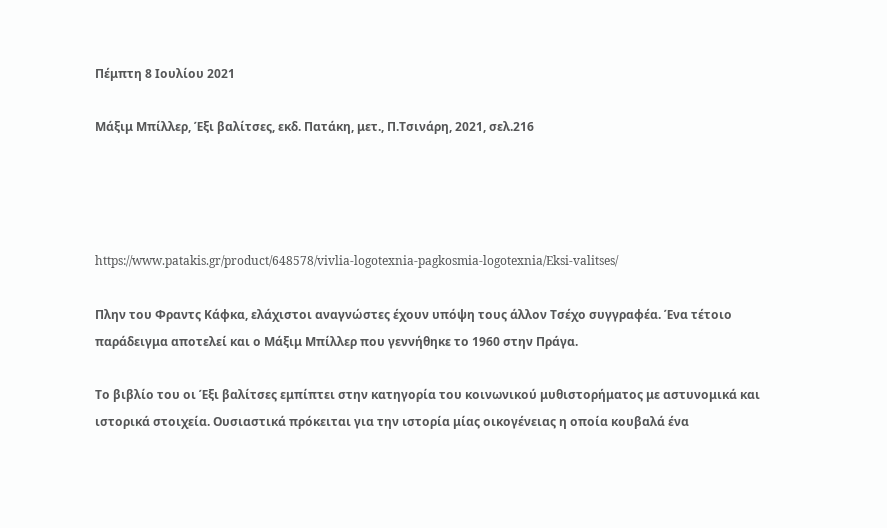Πέμπτη 8 Ιουλίου 2021

Μάξιμ Μπίλλερ, Έξι βαλίτσες, εκδ. Πατάκη, μετ., Π.Τσινάρη, 2021, σελ.216




https://www.patakis.gr/product/648578/vivlia-logotexnia-pagkosmia-logotexnia/Eksi-valitses/

Πλην του Φραντς Κάφκα, ελάχιστοι αναγνώστες έχουν υπόψη τους άλλον Τσέχο συγγραφέα. Ένα τέτοιο παράδειγμα αποτελεί και ο Μάξιμ Μπίλλερ που γεννήθηκε το 1960 στην Πράγα.

Το βιβλίο του οι Έξι βαλίτσες εμπίπτει στην κατηγορία του κοινωνικού μυθιστορήματος με αστυνομικά και ιστορικά στοιχεία. Ουσιαστικά πρόκειται για την ιστορία μίας οικογένειας η οποία κουβαλά ένα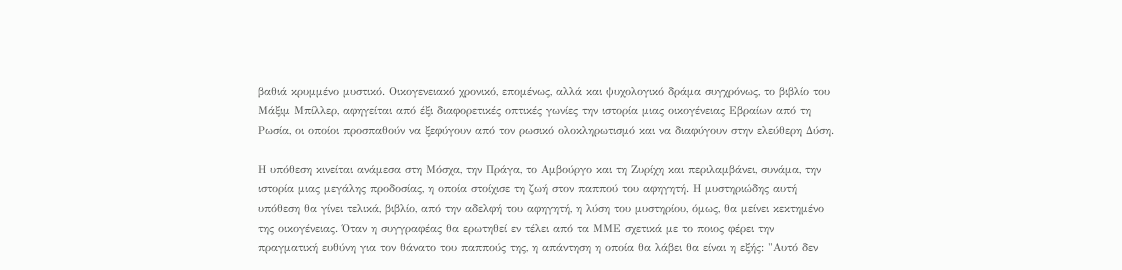βαθιά κρυμμένο μυστικό. Οικογενειακό χρονικό, επομένως, αλλά και ψυχολογικό δράμα συγχρόνως, το βιβλίο του Μάξιμ Μπίλλερ, αφηγείται από έξι διαφορετικές οπτικές γωνίες την ιστορία μιας οικογένειας Εβραίων από τη Ρωσία, οι οποίοι προσπαθούν να ξεφύγουν από τον ρωσικό ολοκληρωτισμό και να διαφύγουν στην ελεύθερη Δύση.

Η υπόθεση κινείται ανάμεσα στη Μόσχα, την Πράγα, το Αμβούργο και τη Ζυρίχη και περιλαμβάνει, συνάμα, την ιστορία μιας μεγάλης προδοσίας, η οποία στοίχισε τη ζωή στον παππού του αφηγητή. Η μυστηριώδης αυτή υπόθεση θα γίνει τελικά, βιβλίο, από την αδελφή του αφηγητή, η λύση του μυστηρίου, όμως, θα μείνει κεκτημένο της οικογένειας. Όταν η συγγραφέας θα ερωτηθεί εν τέλει από τα ΜΜΕ σχετικά με το ποιος φέρει την πραγματική ευθύνη για τον θάνατο του παππούς της, η απάντηση η οποία θα λάβει θα είναι η εξής: "Αυτό δεν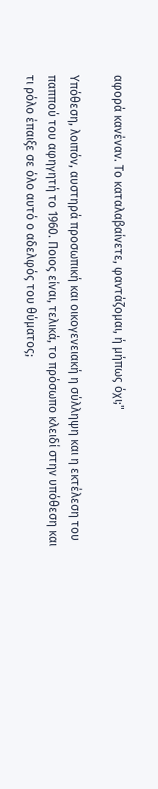αφορά κανέναν. Το καταλαβαίνετε, φαντάζομαι, ή μήπως όχι;"

Υπόθεση, λοιπόν, αυστηρά προσωπική και οικογενειακή η σύλληψη και η εκτέλεση του παππού του αφηγητή το 1960. Ποιος είναι, τελικά, το πρόσωπο κλειδί στην υπόθεση και τι ρόλο έπαιξε σε όλο αυτό ο αδελφός του θύματος;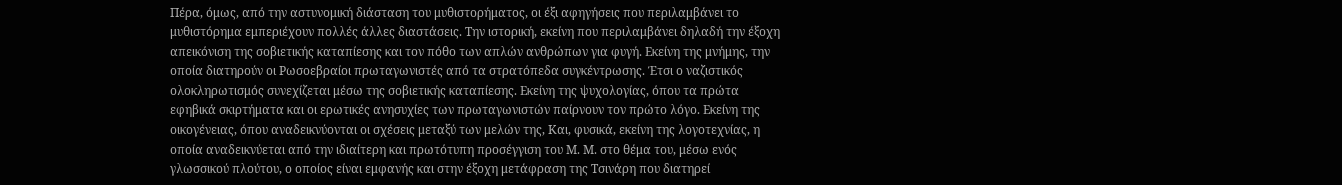Πέρα, όμως, από την αστυνομική διάσταση του μυθιστορήματος, οι έξι αφηγήσεις που περιλαμβάνει το μυθιστόρημα εμπεριέχουν πολλές άλλες διαστάσεις. Την ιστορική, εκείνη που περιλαμβάνει δηλαδή την έξοχη απεικόνιση της σοβιετικής καταπίεσης και τον πόθο των απλών ανθρώπων για φυγή. Εκείνη της μνήμης, την οποία διατηρούν οι Ρωσοεβραίοι πρωταγωνιστές από τα στρατόπεδα συγκέντρωσης. Έτσι ο ναζιστικός ολοκληρωτισμός συνεχίζεται μέσω της σοβιετικής καταπίεσης. Εκείνη της ψυχολογίας, όπου τα πρώτα εφηβικά σκιρτήματα και οι ερωτικές ανησυχίες των πρωταγωνιστών παίρνουν τον πρώτο λόγο. Εκείνη της οικογένειας, όπου αναδεικνύονται οι σχέσεις μεταξύ των μελών της, Και, φυσικά, εκείνη της λογοτεχνίας, η οποία αναδεικνύεται από την ιδιαίτερη και πρωτότυπη προσέγγιση του Μ. Μ. στο θέμα του, μέσω ενός γλωσσικού πλούτου, ο οποίος είναι εμφανής και στην έξοχη μετάφραση της Τσινάρη που διατηρεί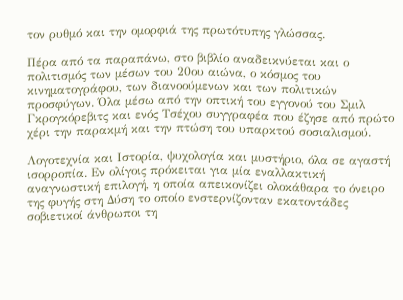τον ρυθμό και την ομορφιά της πρωτότυπης γλώσσας.

Πέρα από τα παραπάνω, στο βιβλίο αναδεικνύεται και ο πολιτισμός των μέσων του 20ου αιώνα, ο κόσμος του κινηματογράφου, των διανοούμενων και των πολιτικών προσφύγων. Όλα μέσω από την οπτική του εγγονού του Σμιλ Γκρογκόρεβιτς και ενός Τσέχου συγγραφέα που έζησε από πρώτο χέρι την παρακμή και την πτώση του υπαρκτού σοσιαλισμού.

Λογοτεχνία και Ιστορία, ψυχολογία και μυστήριο, όλα σε αγαστή ισορροπία. Εν ολίγοις πρόκειται για μία εναλλακτική αναγνωστική επιλογή, η οποία απεικονίζει ολοκάθαρα το όνειρο της φυγής στη Δύση το οποίο ενστερνίζονταν εκατοντάδες σοβιετικοί άνθρωποι τη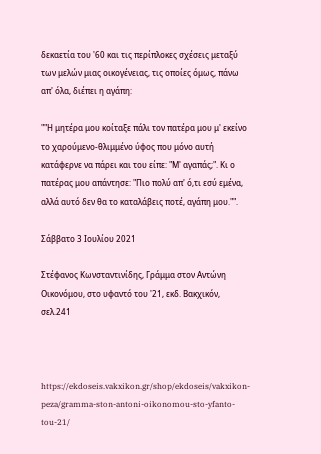δεκαετία του '60 και τις περίπλοκες σχέσεις μεταξύ των μελών μιας οικογένειας, τις οποίες όμως, πάνω απ' όλα, διέπει η αγάπη:

""Η μητέρα μου κοίταξε πάλι τον πατέρα μου μ' εκείνο το χαρούμενο-θλιμμένο ύφος που μόνο αυτή κατάφερνε να πάρει και του είπε: "Μ' αγαπάς;". Κι ο πατέρας μου απάντησε: "Πιο πολύ απ' ό,τι εσύ εμένα, αλλά αυτό δεν θα το καταλάβεις ποτέ, αγάπη μου."".

Σάββατο 3 Ιουλίου 2021

Στέφανος Κωνσταντινίδης, Γράμμα στον Αντώνη Οικονόμου, στο υφαντό του '21, εκδ. Βακχικόν, σελ.241



https://ekdoseis.vakxikon.gr/shop/ekdoseis/vakxikon-peza/gramma-ston-antoni-oikonomou-sto-yfanto-tou-21/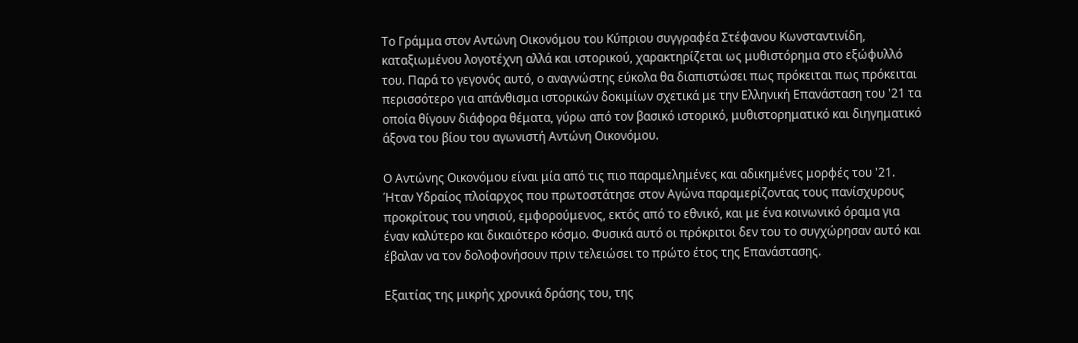Το Γράμμα στον Αντώνη Οικονόμου του Κύπριου συγγραφέα Στέφανου Κωνσταντινίδη, καταξιωμένου λογοτέχνη αλλά και ιστορικού, χαρακτηρίζεται ως μυθιστόρημα στο εξώφυλλό του. Παρά το γεγονός αυτό, ο αναγνώστης εύκολα θα διαπιστώσει πως πρόκειται πως πρόκειται περισσότερο για απάνθισμα ιστορικών δοκιμίων σχετικά με την Ελληνική Επανάσταση του '21 τα οποία θίγουν διάφορα θέματα, γύρω από τον βασικό ιστορικό, μυθιστορηματικό και διηγηματικό άξονα του βίου του αγωνιστή Αντώνη Οικονόμου.

Ο Αντώνης Οικονόμου είναι μία από τις πιο παραμελημένες και αδικημένες μορφές του '21.  Ήταν Υδραίος πλοίαρχος που πρωτοστάτησε στον Αγώνα παραμερίζοντας τους πανίσχυρους προκρίτους του νησιού, εμφορούμενος, εκτός από το εθνικό, και με ένα κοινωνικό όραμα για έναν καλύτερο και δικαιότερο κόσμο. Φυσικά αυτό οι πρόκριτοι δεν του το συγχώρησαν αυτό και έβαλαν να τον δολοφονήσουν πριν τελειώσει το πρώτο έτος της Επανάστασης.

Εξαιτίας της μικρής χρονικά δράσης του, της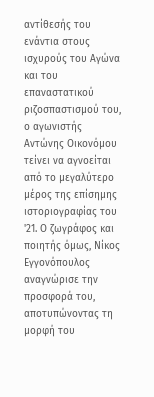αντίθεσής του ενάντια στους ισχυρούς του Αγώνα και του επαναστατικού ριζοσπαστισμού του, ο αγωνιστής Αντώνης Οικονόμου τείνει να αγνοείται από το μεγαλύτερο μέρος της επίσημης ιστοριογραφίας του '21. Ο ζωγράφος και ποιητής όμως, Νίκος Εγγονόπουλος αναγνώρισε την προσφορά του, αποτυπώνοντας τη μορφή του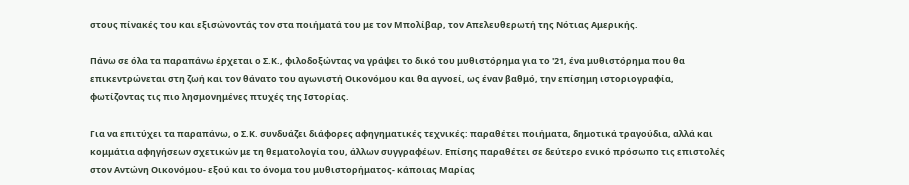στους πίνακές του και εξισώνοντάς τον στα ποιήματά του με τον Μπολίβαρ, τον Απελευθερωτή της Νότιας Αμερικής.

Πάνω σε όλα τα παραπάνω έρχεται ο Σ.Κ., φιλοδοξώντας να γράψει το δικό του μυθιστόρημα για το '21, ένα μυθιστόρημα που θα επικεντρώνεται στη ζωή και τον θάνατο του αγωνιστή Οικονόμου και θα αγνοεί, ως έναν βαθμό, την επίσημη ιστοριογραφία, φωτίζοντας τις πιο λησμονημένες πτυχές της Ιστορίας.

Για να επιτύχει τα παραπάνω, ο Σ.Κ. συνδυάζει διάφορες αφηγηματικές τεχνικές: παραθέτει ποιήματα, δημοτικά τραγούδια, αλλά και κομμάτια αφηγήσεων σχετικών με τη θεματολογία του, άλλων συγγραφέων. Επίσης παραθέτει σε δεύτερο ενικό πρόσωπο τις επιστολές στον Αντώνη Οικονόμου- εξού και το όνομα του μυθιστορήματος- κάποιας Μαρίας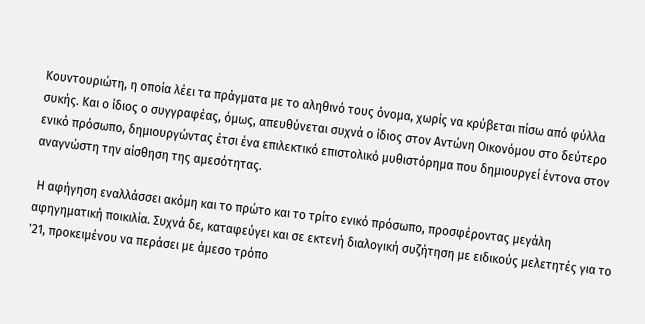Κουντουριώτη, η οποία λέει τα πράγματα με το αληθινό τους όνομα, χωρίς να κρύβεται πίσω από φύλλα συκής. Και ο ίδιος ο συγγραφέας, όμως, απευθύνεται συχνά ο ίδιος στον Αντώνη Οικονόμου στο δεύτερο ενικό πρόσωπο, δημιουργώντας έτσι ένα επιλεκτικό επιστολικό μυθιστόρημα που δημιουργεί έντονα στον αναγνώστη την αίσθηση της αμεσότητας.

 Η αφήγηση εναλλάσσει ακόμη και το πρώτο και το τρίτο ενικό πρόσωπο, προσφέροντας μεγάλη αφηγηματική ποικιλία. Συχνά δε, καταφεύγει και σε εκτενή διαλογική συζήτηση με ειδικούς μελετητές για το '21, προκειμένου να περάσει με άμεσο τρόπο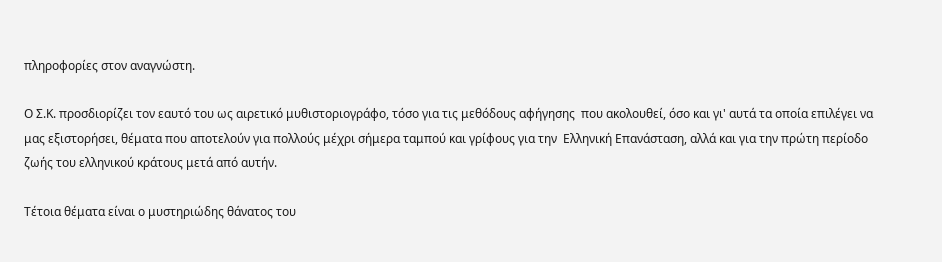πληροφορίες στον αναγνώστη.

Ο Σ.Κ. προσδιορίζει τον εαυτό του ως αιρετικό μυθιστοριογράφο, τόσο για τις μεθόδους αφήγησης  που ακολουθεί, όσο και γι' αυτά τα οποία επιλέγει να μας εξιστορήσει, θέματα που αποτελούν για πολλούς μέχρι σήμερα ταμπού και γρίφους για την  Ελληνική Επανάσταση, αλλά και για την πρώτη περίοδο ζωής του ελληνικού κράτους μετά από αυτήν.

Τέτοια θέματα είναι ο μυστηριώδης θάνατος του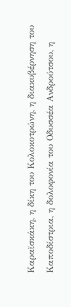Καραϊσκάκη, η δίκη του Κολοκοτρώνη, η διακυβέρνηση του Καποδίστρια, η δολοφονία του Οδυσσέα Ανδρούτσου, η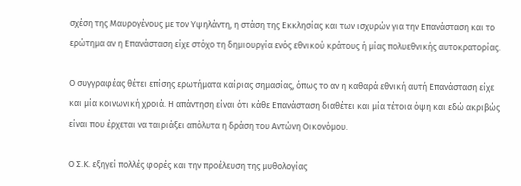σχέση της Μαυρογένους με τον Υψηλάντη, η στάση της Εκκλησίας και των ισχυρών για την Επανάσταση και το ερώτημα αν η Επανάσταση είχε στόχο τη δημιουργία ενός εθνικού κράτους ή μίας πολυεθνικής αυτοκρατορίας.

Ο συγγραφέας θέτει επίσης ερωτήματα καίριας σημασίας, όπως το αν η καθαρά εθνική αυτή Επανάσταση είχε και μία κοινωνική χροιά. Η απάντηση είναι ότι κάθε Επανάσταση διαθέτει και μία τέτοια όψη και εδώ ακριβώς είναι που έρχεται να ταιριάξει απόλυτα η δράση του Αντώνη Οικονόμου.

Ο Σ.Κ. εξηγεί πολλές φορές και την προέλευση της μυθολογίας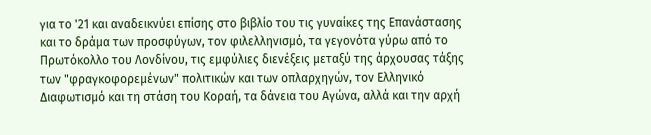για το '21 και αναδεικνύει επίσης στο βιβλίο του τις γυναίκες της Επανάστασης και το δράμα των προσφύγων, τον φιλελληνισμό, τα γεγονότα γύρω από το Πρωτόκολλο του Λονδίνου, τις εμφύλιες διενέξεις μεταξύ της άρχουσας τάξης  των "φραγκοφορεμένων" πολιτικών και των οπλαρχηγών, τον Ελληνικό Διαφωτισμό και τη στάση του Κοραή, τα δάνεια του Αγώνα, αλλά και την αρχή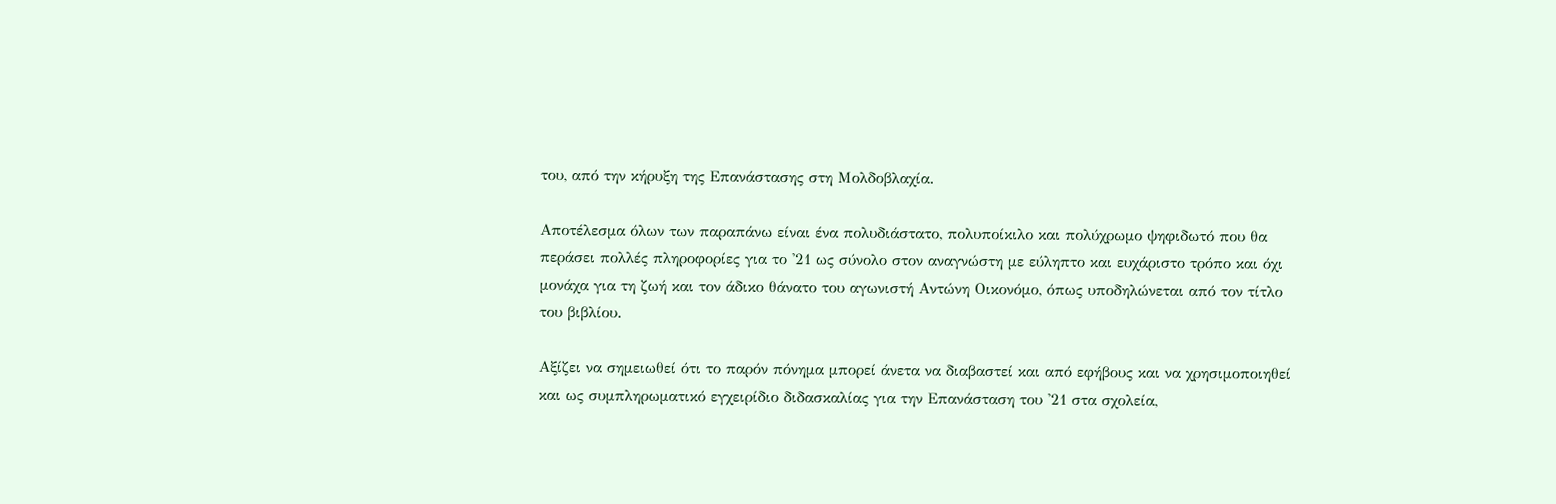του, από την κήρυξη της Επανάστασης στη Μολδοβλαχία.

Αποτέλεσμα όλων των παραπάνω είναι ένα πολυδιάστατο, πολυποίκιλο και πολύχρωμο ψηφιδωτό που θα περάσει πολλές πληροφορίες για το '21 ως σύνολο στον αναγνώστη με εύληπτο και ευχάριστο τρόπο και όχι μονάχα για τη ζωή και τον άδικο θάνατο του αγωνιστή Αντώνη Οικονόμο, όπως υποδηλώνεται από τον τίτλο του βιβλίου.

Αξίζει να σημειωθεί ότι το παρόν πόνημα μπορεί άνετα να διαβαστεί και από εφήβους και να χρησιμοποιηθεί και ως συμπληρωματικό εγχειρίδιο διδασκαλίας για την Επανάσταση του '21 στα σχολεία,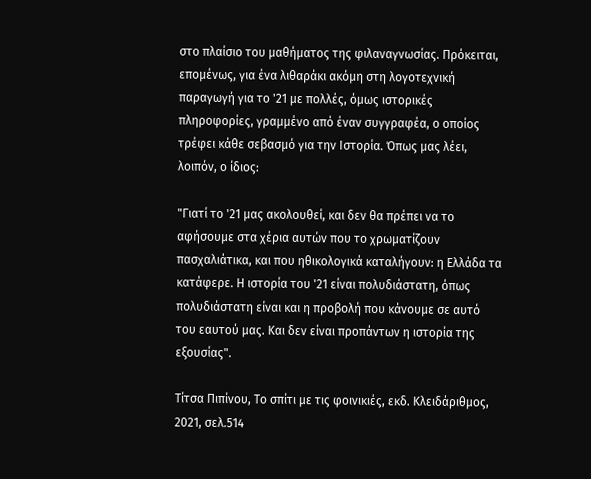στο πλαίσιο του μαθήματος της φιλαναγνωσίας. Πρόκειται, επομένως, για ένα λιθαράκι ακόμη στη λογοτεχνική παραγωγή για το '21 με πολλές, όμως ιστορικές πληροφορίες, γραμμένο από έναν συγγραφέα, ο οποίος τρέφει κάθε σεβασμό για την Ιστορία. Όπως μας λέει, λοιπόν, ο ίδιος:

"Γιατί το '21 μας ακολουθεί, και δεν θα πρέπει να το αφήσουμε στα χέρια αυτών που το χρωματίζουν πασχαλιάτικα, και που ηθικολογικά καταλήγουν: η Ελλάδα τα κατάφερε. Η ιστορία του '21 είναι πολυδιάστατη, όπως πολυδιάστατη είναι και η προβολή που κάνουμε σε αυτό του εαυτού μας. Και δεν είναι προπάντων η ιστορία της εξουσίας".

Τίτσα Πιπίνου, Το σπίτι με τις φοινικιές, εκδ. Κλειδάριθμος, 2021, σελ.514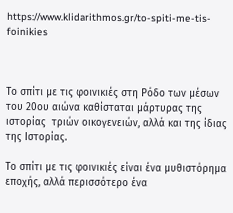https://www.klidarithmos.gr/to-spiti-me-tis-foinikies



Το σπίτι με τις φοινικιές στη Ρόδο των μέσων του 20ου αιώνα καθίσταται μάρτυρας της ιστορίας  τριών οικογενειών, αλλά και της ίδιας της Ιστορίας.

Το σπίτι με τις φοινικιές είναι ένα μυθιστόρημα εποχής, αλλά περισσότερο ένα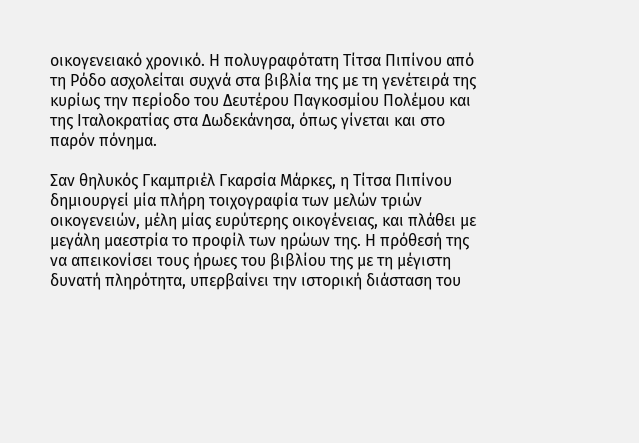οικογενειακό χρονικό. Η πολυγραφότατη Τίτσα Πιπίνου από τη Ρόδο ασχολείται συχνά στα βιβλία της με τη γενέτειρά της κυρίως την περίοδο του Δευτέρου Παγκοσμίου Πολέμου και της Ιταλοκρατίας στα Δωδεκάνησα, όπως γίνεται και στο παρόν πόνημα.

Σαν θηλυκός Γκαμπριέλ Γκαρσία Μάρκες, η Τίτσα Πιπίνου δημιουργεί μία πλήρη τοιχογραφία των μελών τριών οικογενειών, μέλη μίας ευρύτερης οικογένειας, και πλάθει με μεγάλη μαεστρία το προφίλ των ηρώων της. Η πρόθεσή της να απεικονίσει τους ήρωες του βιβλίου της με τη μέγιστη δυνατή πληρότητα, υπερβαίνει την ιστορική διάσταση του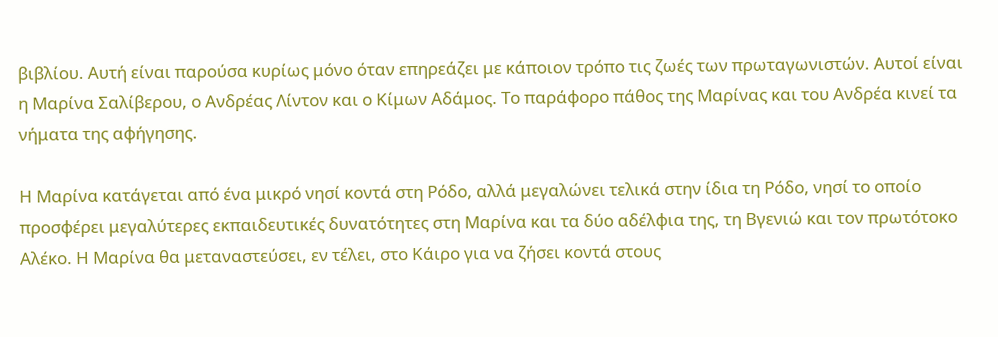βιβλίου. Αυτή είναι παρούσα κυρίως μόνο όταν επηρεάζει με κάποιον τρόπο τις ζωές των πρωταγωνιστών. Αυτοί είναι η Μαρίνα Σαλίβερου, ο Ανδρέας Λίντον και ο Κίμων Αδάμος. Το παράφορο πάθος της Μαρίνας και του Ανδρέα κινεί τα νήματα της αφήγησης.

Η Μαρίνα κατάγεται από ένα μικρό νησί κοντά στη Ρόδο, αλλά μεγαλώνει τελικά στην ίδια τη Ρόδο, νησί το οποίο προσφέρει μεγαλύτερες εκπαιδευτικές δυνατότητες στη Μαρίνα και τα δύο αδέλφια της, τη Βγενιώ και τον πρωτότοκο Αλέκο. Η Μαρίνα θα μεταναστεύσει, εν τέλει, στο Κάιρο για να ζήσει κοντά στους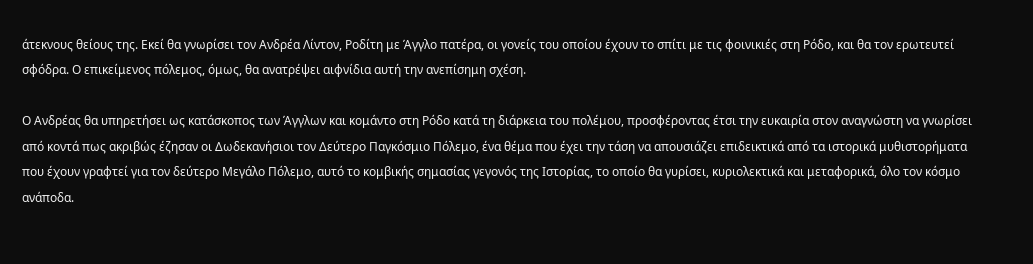άτεκνους θείους της. Εκεί θα γνωρίσει τον Ανδρέα Λίντον, Ροδίτη με Άγγλο πατέρα, οι γονείς του οποίου έχουν το σπίτι με τις φοινικιές στη Ρόδο, και θα τον ερωτευτεί σφόδρα. Ο επικείμενος πόλεμος, όμως, θα ανατρέψει αιφνίδια αυτή την ανεπίσημη σχέση.

Ο Ανδρέας θα υπηρετήσει ως κατάσκοπος των Άγγλων και κομάντο στη Ρόδο κατά τη διάρκεια του πολέμου, προσφέροντας έτσι την ευκαιρία στον αναγνώστη να γνωρίσει από κοντά πως ακριβώς έζησαν οι Δωδεκανήσιοι τον Δεύτερο Παγκόσμιο Πόλεμο, ένα θέμα που έχει την τάση να απουσιάζει επιδεικτικά από τα ιστορικά μυθιστορήματα που έχουν γραφτεί για τον δεύτερο Μεγάλο Πόλεμο, αυτό το κομβικής σημασίας γεγονός της Ιστορίας, το οποίο θα γυρίσει, κυριολεκτικά και μεταφορικά, όλο τον κόσμο ανάποδα.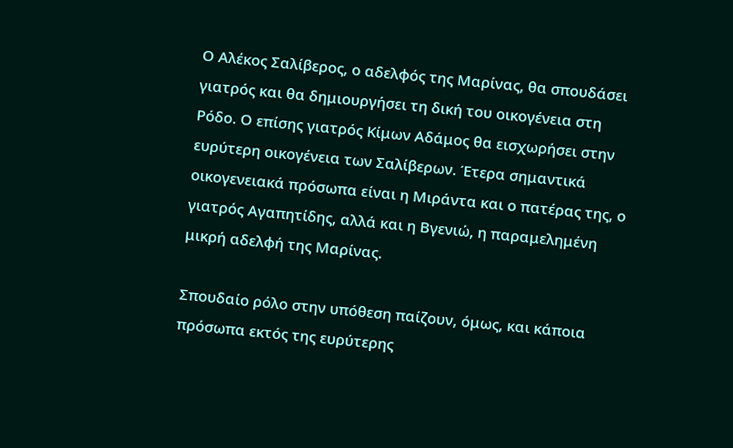Ο Αλέκος Σαλίβερος, ο αδελφός της Μαρίνας, θα σπουδάσει γιατρός και θα δημιουργήσει τη δική του οικογένεια στη Ρόδο. Ο επίσης γιατρός Κίμων Αδάμος θα εισχωρήσει στην ευρύτερη οικογένεια των Σαλίβερων. Έτερα σημαντικά οικογενειακά πρόσωπα είναι η Μιράντα και ο πατέρας της, ο γιατρός Αγαπητίδης, αλλά και η Βγενιώ, η παραμελημένη μικρή αδελφή της Μαρίνας.

Σπουδαίο ρόλο στην υπόθεση παίζουν, όμως, και κάποια πρόσωπα εκτός της ευρύτερης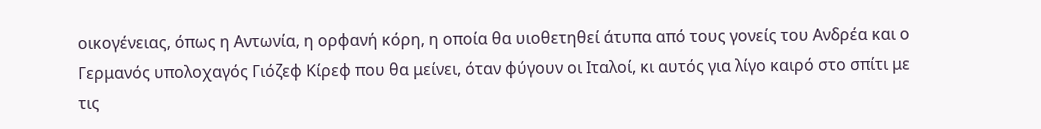οικογένειας, όπως η Αντωνία, η ορφανή κόρη, η οποία θα υιοθετηθεί άτυπα από τους γονείς του Ανδρέα και ο Γερμανός υπολοχαγός Γιόζεφ Κίρεφ που θα μείνει, όταν φύγουν οι Ιταλοί, κι αυτός για λίγο καιρό στο σπίτι με τις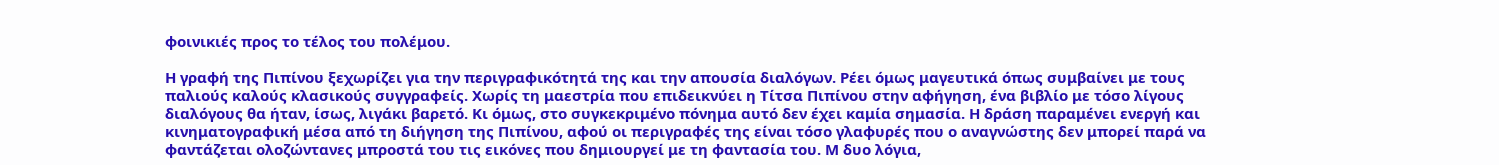φοινικιές προς το τέλος του πολέμου.

Η γραφή της Πιπίνου ξεχωρίζει για την περιγραφικότητά της και την απουσία διαλόγων. Ρέει όμως μαγευτικά όπως συμβαίνει με τους παλιούς καλούς κλασικούς συγγραφείς. Χωρίς τη μαεστρία που επιδεικνύει η Τίτσα Πιπίνου στην αφήγηση, ένα βιβλίο με τόσο λίγους διαλόγους θα ήταν, ίσως, λιγάκι βαρετό. Κι όμως, στο συγκεκριμένο πόνημα αυτό δεν έχει καμία σημασία. Η δράση παραμένει ενεργή και κινηματογραφική μέσα από τη διήγηση της Πιπίνου, αφού οι περιγραφές της είναι τόσο γλαφυρές που ο αναγνώστης δεν μπορεί παρά να φαντάζεται ολοζώντανες μπροστά του τις εικόνες που δημιουργεί με τη φαντασία του. Μ δυο λόγια,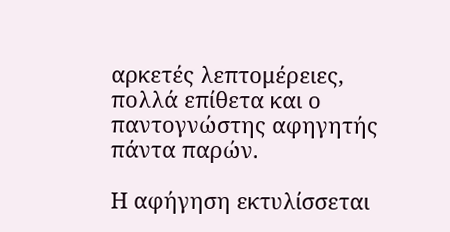αρκετές λεπτομέρειες, πολλά επίθετα και ο παντογνώστης αφηγητής πάντα παρών.

Η αφήγηση εκτυλίσσεται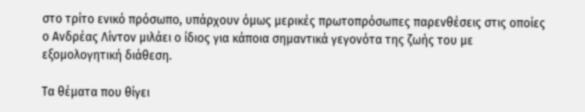στο τρίτο ενικό πρόσωπο, υπάρχουν όμως μερικές πρωτοπρόσωπες παρενθέσεις στις οποίες ο Ανδρέας Λίντον μιλάει ο ίδιος για κάποια σημαντικά γεγονότα της ζωής του με εξομολογητική διάθεση.

Τα θέματα που θίγει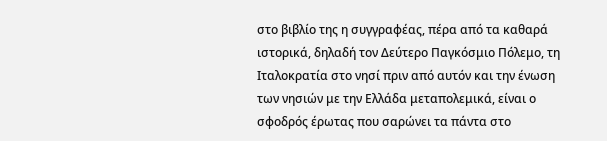στο βιβλίο της η συγγραφέας, πέρα από τα καθαρά ιστορικά, δηλαδή τον Δεύτερο Παγκόσμιο Πόλεμο, τη Ιταλοκρατία στο νησί πριν από αυτόν και την ένωση των νησιών με την Ελλάδα μεταπολεμικά, είναι ο σφοδρός έρωτας που σαρώνει τα πάντα στο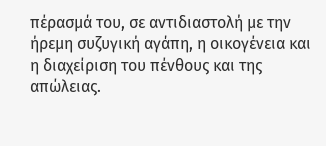πέρασμά του, σε αντιδιαστολή με την ήρεμη συζυγική αγάπη, η οικογένεια και η διαχείριση του πένθους και της απώλειας.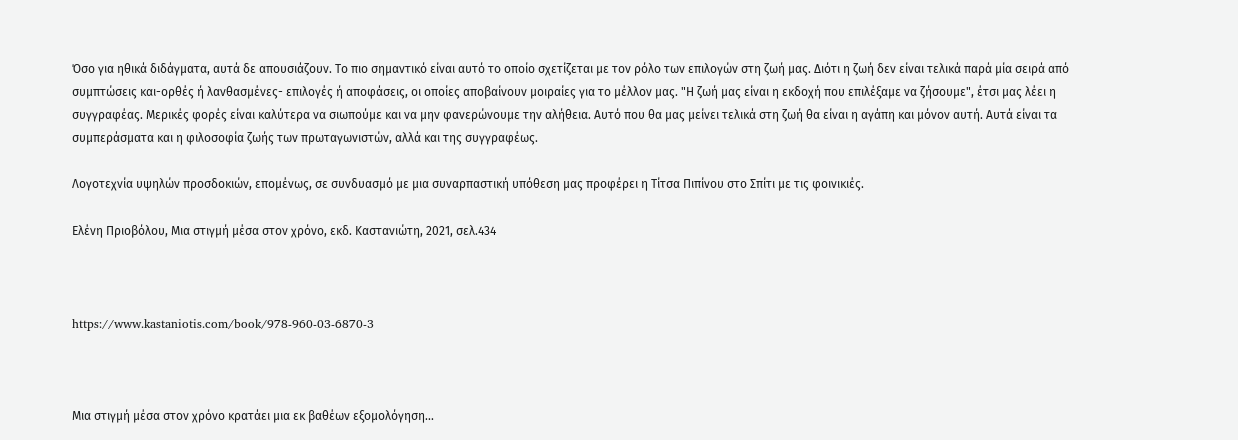Όσο για ηθικά διδάγματα, αυτά δε απουσιάζουν. Το πιο σημαντικό είναι αυτό το οποίο σχετίζεται με τον ρόλο των επιλογών στη ζωή μας. Διότι η ζωή δεν είναι τελικά παρά μία σειρά από συμπτώσεις και-ορθές ή λανθασμένες- επιλογές ή αποφάσεις, οι οποίες αποβαίνουν μοιραίες για το μέλλον μας. "Η ζωή μας είναι η εκδοχή που επιλέξαμε να ζήσουμε", έτσι μας λέει η συγγραφέας. Μερικές φορές είναι καλύτερα να σιωπούμε και να μην φανερώνουμε την αλήθεια. Αυτό που θα μας μείνει τελικά στη ζωή θα είναι η αγάπη και μόνον αυτή. Αυτά είναι τα συμπεράσματα και η φιλοσοφία ζωής των πρωταγωνιστών, αλλά και της συγγραφέως.

Λογοτεχνία υψηλών προσδοκιών, επομένως, σε συνδυασμό με μια συναρπαστική υπόθεση μας προφέρει η Τίτσα Πιπίνου στο Σπίτι με τις φοινικιές.

Ελένη Πριοβόλου, Μια στιγμή μέσα στον χρόνο, εκδ. Καστανιώτη, 2021, σελ.434



https://www.kastaniotis.com/book/978-960-03-6870-3



Μια στιγμή μέσα στον χρόνο κρατάει μια εκ βαθέων εξομολόγηση...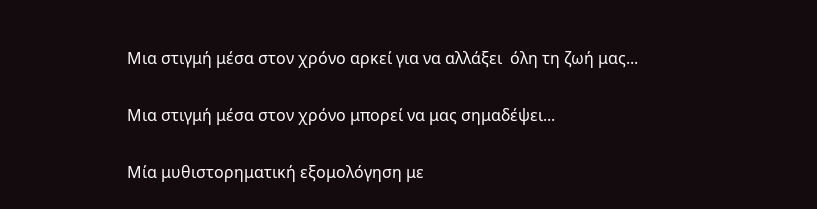Μια στιγμή μέσα στον χρόνο αρκεί για να αλλάξει  όλη τη ζωή μας...

Μια στιγμή μέσα στον χρόνο μπορεί να μας σημαδέψει...

Μία μυθιστορηματική εξομολόγηση με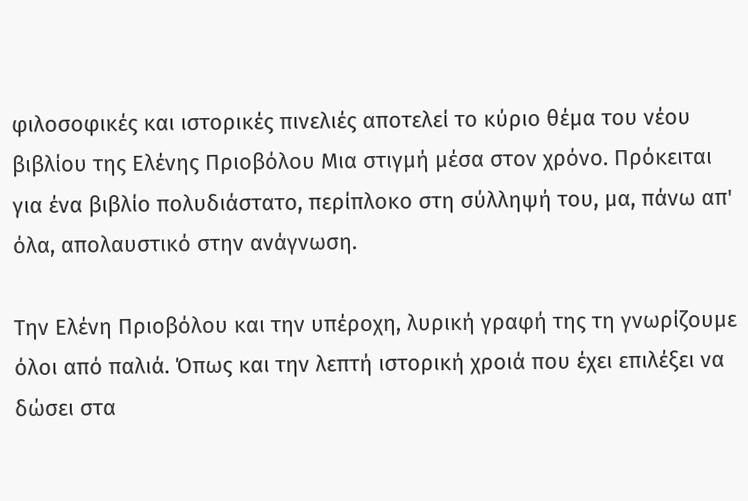φιλοσοφικές και ιστορικές πινελιές αποτελεί το κύριο θέμα του νέου βιβλίου της Ελένης Πριοβόλου Μια στιγμή μέσα στον χρόνο. Πρόκειται για ένα βιβλίο πολυδιάστατο, περίπλοκο στη σύλληψή του, μα, πάνω απ' όλα, απολαυστικό στην ανάγνωση.

Την Ελένη Πριοβόλου και την υπέροχη, λυρική γραφή της τη γνωρίζουμε όλοι από παλιά. Όπως και την λεπτή ιστορική χροιά που έχει επιλέξει να δώσει στα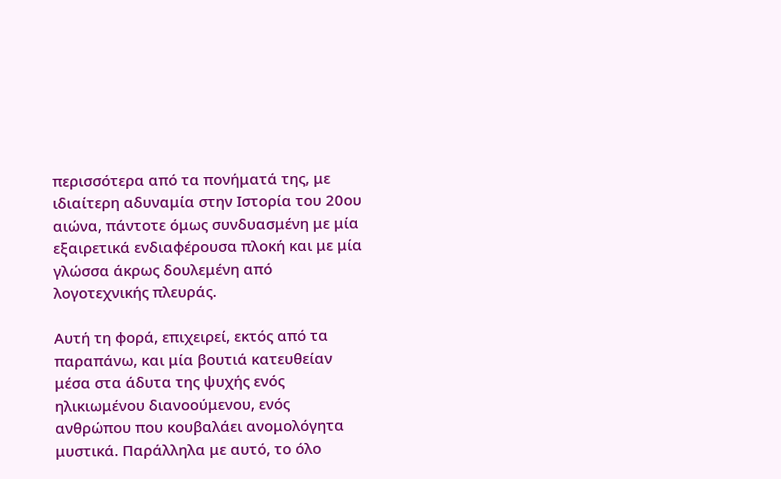περισσότερα από τα πονήματά της, με ιδιαίτερη αδυναμία στην Ιστορία του 20ου αιώνα, πάντοτε όμως συνδυασμένη με μία εξαιρετικά ενδιαφέρουσα πλοκή και με μία γλώσσα άκρως δουλεμένη από λογοτεχνικής πλευράς.

Αυτή τη φορά, επιχειρεί, εκτός από τα παραπάνω, και μία βουτιά κατευθείαν μέσα στα άδυτα της ψυχής ενός ηλικιωμένου διανοούμενου, ενός ανθρώπου που κουβαλάει ανομολόγητα μυστικά. Παράλληλα με αυτό, το όλο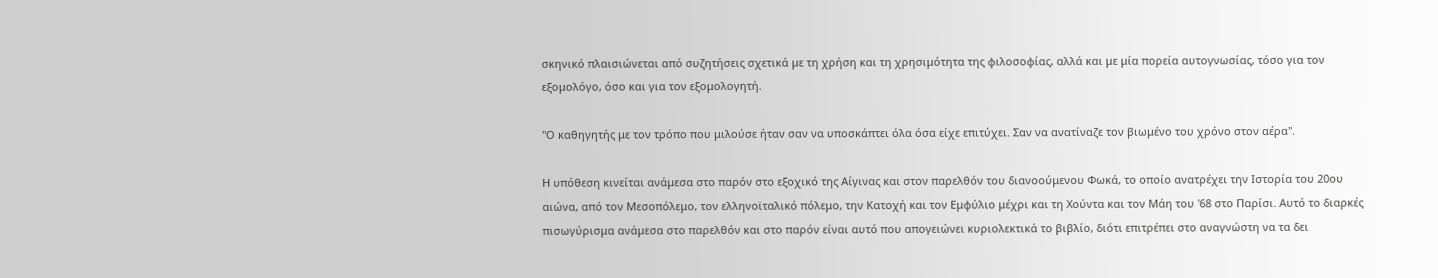σκηνικό πλαισιώνεται από συζητήσεις σχετικά με τη χρήση και τη χρησιμότητα της φιλοσοφίας, αλλά και με μία πορεία αυτογνωσίας, τόσο για τον εξομολόγο, όσο και για τον εξομολογητή.

"Ο καθηγητής με τον τρόπο που μιλούσε ήταν σαν να υποσκάπτει όλα όσα είχε επιτύχει. Σαν να ανατίναζε τον βιωμένο του χρόνο στον αέρα".

Η υπόθεση κινείται ανάμεσα στο παρόν στο εξοχικό της Αίγινας και στον παρελθόν του διανοούμενου Φωκά, το οποίο ανατρέχει την Ιστορία του 20ου αιώνα, από τον Μεσοπόλεμο, τον ελληνοϊταλικό πόλεμο, την Κατοχή και τον Εμφύλιο μέχρι και τη Χούντα και τον Μάη του '68 στο Παρίσι. Αυτό το διαρκές πισωγύρισμα ανάμεσα στο παρελθόν και στο παρόν είναι αυτό που απογειώνει κυριολεκτικά το βιβλίο, διότι επιτρέπει στο αναγνώστη να τα δει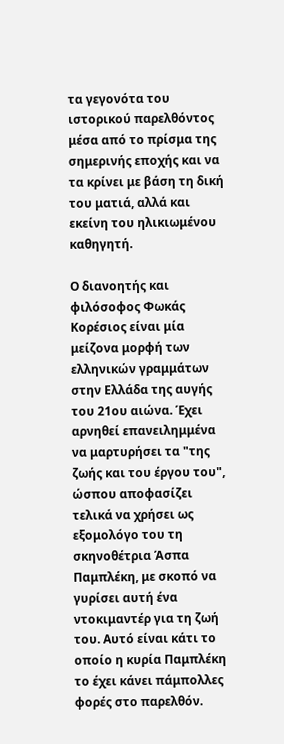τα γεγονότα του ιστορικού παρελθόντος μέσα από το πρίσμα της σημερινής εποχής και να τα κρίνει με βάση τη δική του ματιά, αλλά και εκείνη του ηλικιωμένου καθηγητή.

Ο διανοητής και φιλόσοφος Φωκάς Κορέσιος είναι μία μείζονα μορφή των ελληνικών γραμμάτων στην Ελλάδα της αυγής του 21ου αιώνα. Έχει αρνηθεί επανειλημμένα να μαρτυρήσει τα "της ζωής και του έργου του", ώσπου αποφασίζει τελικά να χρήσει ως εξομολόγο του τη σκηνοθέτρια Άσπα Παμπλέκη, με σκοπό να γυρίσει αυτή ένα ντοκιμαντέρ για τη ζωή του. Αυτό είναι κάτι το οποίο η κυρία Παμπλέκη το έχει κάνει πάμπολλες φορές στο παρελθόν.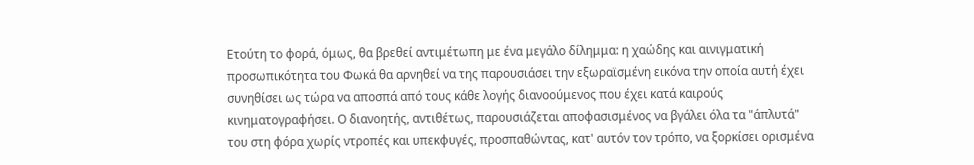Ετούτη το φορά, όμως, θα βρεθεί αντιμέτωπη με ένα μεγάλο δίλημμα: η χαώδης και αινιγματική προσωπικότητα του Φωκά θα αρνηθεί να της παρουσιάσει την εξωραϊσμένη εικόνα την οποία αυτή έχει συνηθίσει ως τώρα να αποσπά από τους κάθε λογής διανοούμενος που έχει κατά καιρούς κινηματογραφήσει. Ο διανοητής, αντιθέτως, παρουσιάζεται αποφασισμένος να βγάλει όλα τα "άπλυτά" του στη φόρα χωρίς ντροπές και υπεκφυγές, προσπαθώντας, κατ' αυτόν τον τρόπο, να ξορκίσει ορισμένα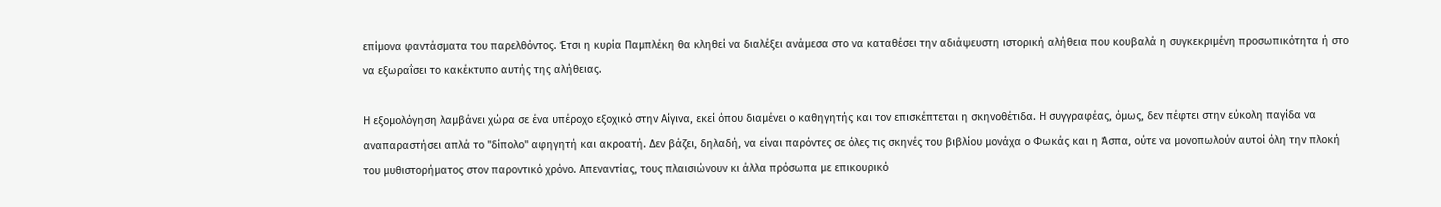επίμονα φαντάσματα του παρελθόντος. Έτσι η κυρία Παμπλέκη θα κληθεί να διαλέξει ανάμεσα στο να καταθέσει την αδιάψευστη ιστορική αλήθεια που κουβαλά η συγκεκριμένη προσωπικότητα ή στο να εξωραΐσει το κακέκτυπο αυτής της αλήθειας.

Η εξομολόγηση λαμβάνει χώρα σε ένα υπέροχο εξοχικό στην Αίγινα, εκεί όπου διαμένει ο καθηγητής και τον επισκέπτεται η σκηνοθέτιδα. Η συγγραφέας, όμως, δεν πέφτει στην εύκολη παγίδα να αναπαραστήσει απλά το "δίπολο" αφηγητή και ακροατή. Δεν βάζει, δηλαδή, να είναι παρόντες σε όλες τις σκηνές του βιβλίου μονάχα ο Φωκάς και η Άσπα, ούτε να μονοπωλούν αυτοί όλη την πλοκή του μυθιστορήματος στον παροντικό χρόνο. Απεναντίας, τους πλαισιώνουν κι άλλα πρόσωπα με επικουρικό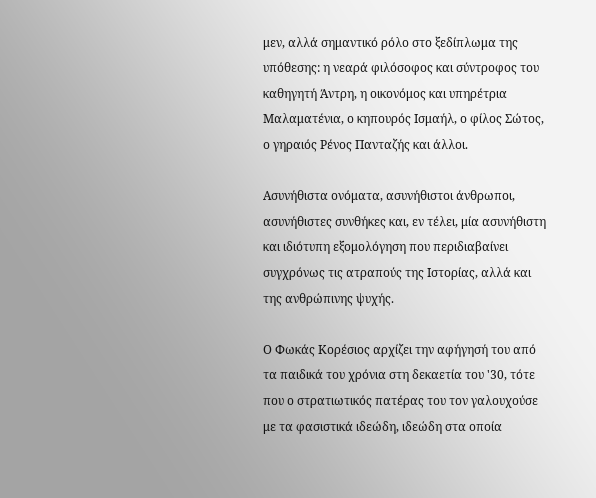μεν, αλλά σημαντικό ρόλο στο ξεδίπλωμα της υπόθεσης: η νεαρά φιλόσοφος και σύντροφος του καθηγητή Άντρη, η οικονόμος και υπηρέτρια Μαλαματένια, ο κηπουρός Ισμαήλ, ο φίλος Σώτος, ο γηραιός Ρένος Πανταζής και άλλοι.

Ασυνήθιστα ονόματα, ασυνήθιστοι άνθρωποι, ασυνήθιστες συνθήκες και, εν τέλει, μία ασυνήθιστη και ιδιότυπη εξομολόγηση που περιδιαβαίνει συγχρόνως τις ατραπούς της Ιστορίας, αλλά και της ανθρώπινης ψυχής.

Ο Φωκάς Κορέσιος αρχίζει την αφήγησή του από τα παιδικά του χρόνια στη δεκαετία του '30, τότε που ο στρατιωτικός πατέρας του τον γαλουχούσε με τα φασιστικά ιδεώδη, ιδεώδη στα οποία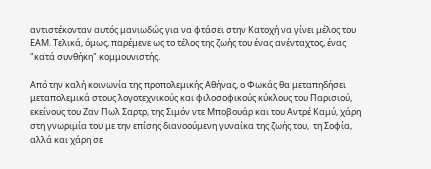αντιστέκονταν αυτός μανιωδώς για να φτάσει στην Κατοχή να γίνει μέλος του ΕΑΜ. Τελικά, όμως, παρέμενε ως το τέλος της ζωής του ένας ανένταχτος, ένας "κατά συνθήκη" κομμουνιστής.

Από την καλή κοινωνία της προπολεμικής Αθήνας, ο Φωκάς θα μεταπηδήσει μεταπολεμικά στους λογοτεχνικούς και φιλοσοφικούς κύκλους του Παρισιού, εκείνους του Ζαν Πωλ Σαρτρ, της Σιμόν ντε Μποβουάρ και του Αντρέ Καμύ, χάρη στη γνωριμία του με την επίσης διανοούμενη γυναίκα της ζωής του,  τη Σοφία, αλλά και χάρη σε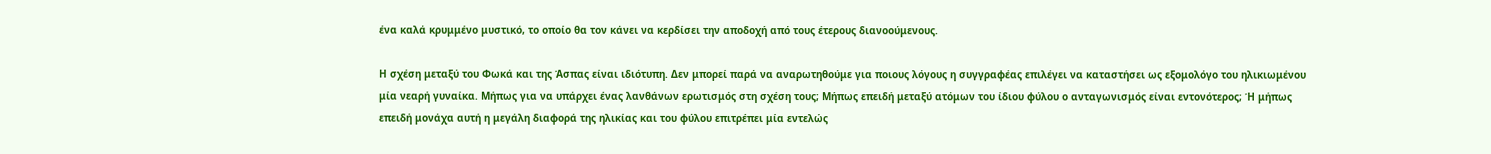ένα καλά κρυμμένο μυστικό, το οποίο θα τον κάνει να κερδίσει την αποδοχή από τους έτερους διανοούμενους.

Η σχέση μεταξύ του Φωκά και της Άσπας είναι ιδιότυπη. Δεν μπορεί παρά να αναρωτηθούμε για ποιους λόγους η συγγραφέας επιλέγει να καταστήσει ως εξομολόγο του ηλικιωμένου μία νεαρή γυναίκα. Μήπως για να υπάρχει ένας λανθάνων ερωτισμός στη σχέση τους; Μήπως επειδή μεταξύ ατόμων του ίδιου φύλου ο ανταγωνισμός είναι εντονότερος; Ή μήπως επειδή μονάχα αυτή η μεγάλη διαφορά της ηλικίας και του φύλου επιτρέπει μία εντελώς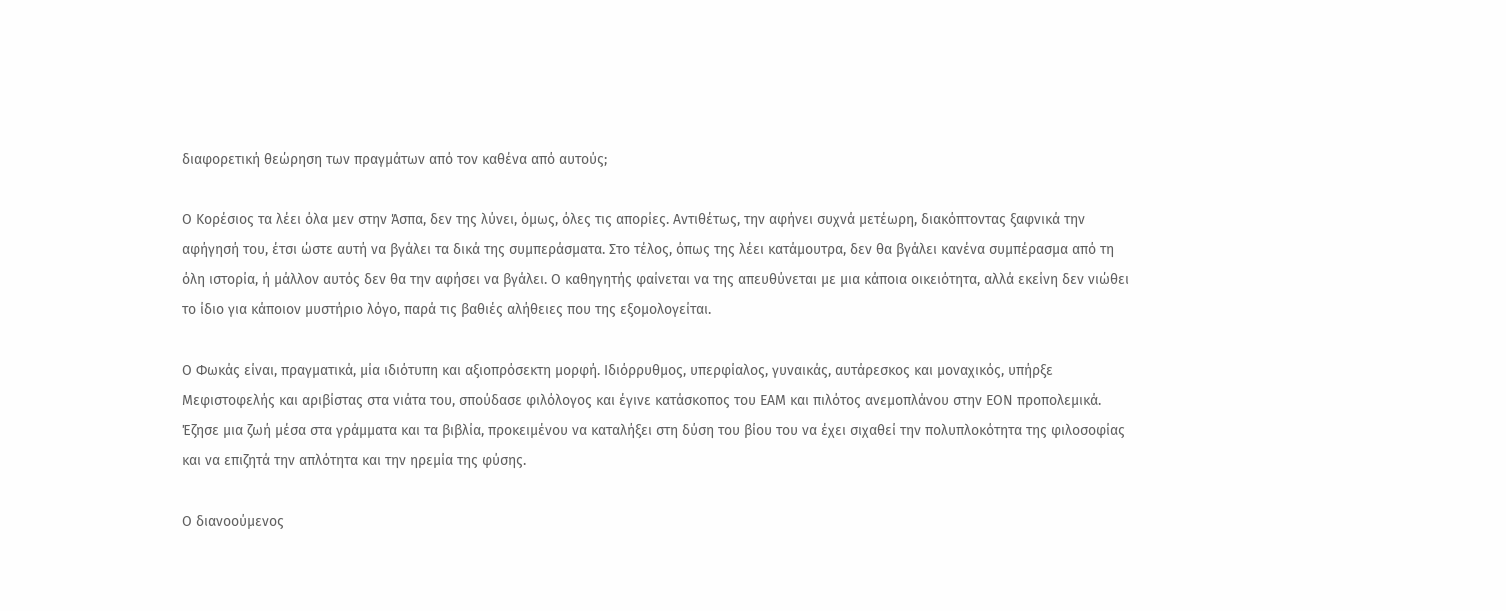διαφορετική θεώρηση των πραγμάτων από τον καθένα από αυτούς;

Ο Κορέσιος τα λέει όλα μεν στην Άσπα, δεν της λύνει, όμως, όλες τις απορίες. Αντιθέτως, την αφήνει συχνά μετέωρη, διακόπτοντας ξαφνικά την αφήγησή του, έτσι ώστε αυτή να βγάλει τα δικά της συμπεράσματα. Στο τέλος, όπως της λέει κατάμουτρα, δεν θα βγάλει κανένα συμπέρασμα από τη όλη ιστορία, ή μάλλον αυτός δεν θα την αφήσει να βγάλει. Ο καθηγητής φαίνεται να της απευθύνεται με μια κάποια οικειότητα, αλλά εκείνη δεν νιώθει το ίδιο για κάποιον μυστήριο λόγο, παρά τις βαθιές αλήθειες που της εξομολογείται.

Ο Φωκάς είναι, πραγματικά, μία ιδιότυπη και αξιοπρόσεκτη μορφή. Ιδιόρρυθμος, υπερφίαλος, γυναικάς, αυτάρεσκος και μοναχικός, υπήρξε Μεφιστοφελής και αριβίστας στα νιάτα του, σπούδασε φιλόλογος και έγινε κατάσκοπος του ΕΑΜ και πιλότος ανεμοπλάνου στην ΕΟΝ προπολεμικά. Έζησε μια ζωή μέσα στα γράμματα και τα βιβλία, προκειμένου να καταλήξει στη δύση του βίου του να έχει σιχαθεί την πολυπλοκότητα της φιλοσοφίας και να επιζητά την απλότητα και την ηρεμία της φύσης.

Ο διανοούμενος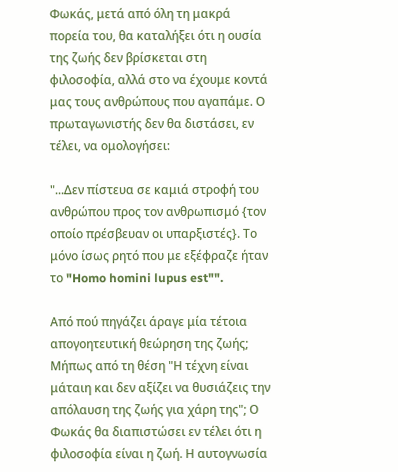Φωκάς, μετά από όλη τη μακρά πορεία του, θα καταλήξει ότι η ουσία της ζωής δεν βρίσκεται στη φιλοσοφία, αλλά στο να έχουμε κοντά μας τους ανθρώπους που αγαπάμε. Ο πρωταγωνιστής δεν θα διστάσει, εν τέλει, να ομολογήσει:

"...Δεν πίστευα σε καμιά στροφή του ανθρώπου προς τον ανθρωπισμό {τον οποίο πρέσβευαν οι υπαρξιστές}. Το μόνο ίσως ρητό που με εξέφραζε ήταν το "Homo homini lupus est"".

Από πού πηγάζει άραγε μία τέτοια απογοητευτική θεώρηση της ζωής; Μήπως από τη θέση "Η τέχνη είναι μάταιη και δεν αξίζει να θυσιάζεις την απόλαυση της ζωής για χάρη της"; Ο Φωκάς θα διαπιστώσει εν τέλει ότι η φιλοσοφία είναι η ζωή. Η αυτογνωσία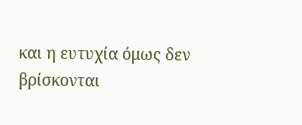και η ευτυχία όμως δεν βρίσκονται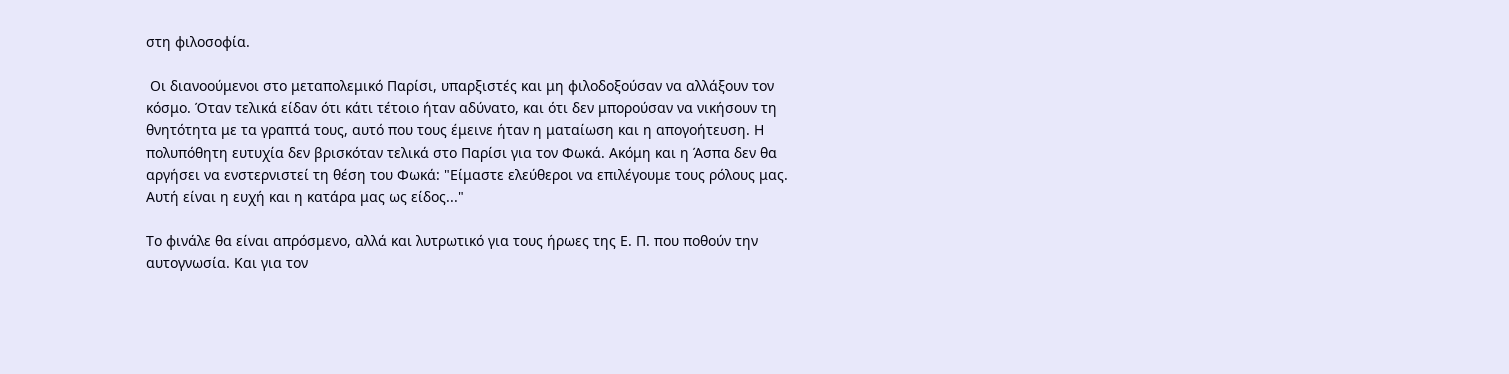στη φιλοσοφία.

 Οι διανοούμενοι στο μεταπολεμικό Παρίσι, υπαρξιστές και μη φιλοδοξούσαν να αλλάξουν τον κόσμο. Όταν τελικά είδαν ότι κάτι τέτοιο ήταν αδύνατο, και ότι δεν μπορούσαν να νικήσουν τη θνητότητα με τα γραπτά τους, αυτό που τους έμεινε ήταν η ματαίωση και η απογοήτευση. Η πολυπόθητη ευτυχία δεν βρισκόταν τελικά στο Παρίσι για τον Φωκά. Ακόμη και η Άσπα δεν θα αργήσει να ενστερνιστεί τη θέση του Φωκά: "Είμαστε ελεύθεροι να επιλέγουμε τους ρόλους μας. Αυτή είναι η ευχή και η κατάρα μας ως είδος..."

Το φινάλε θα είναι απρόσμενο, αλλά και λυτρωτικό για τους ήρωες της Ε. Π. που ποθούν την αυτογνωσία. Και για τον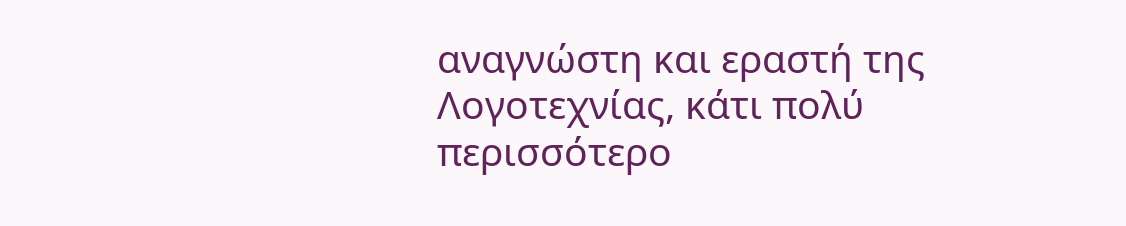αναγνώστη και εραστή της Λογοτεχνίας, κάτι πολύ περισσότερο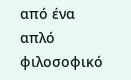από ένα απλό φιλοσοφικό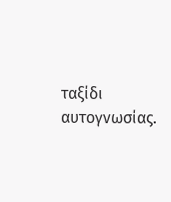ταξίδι αυτογνωσίας.